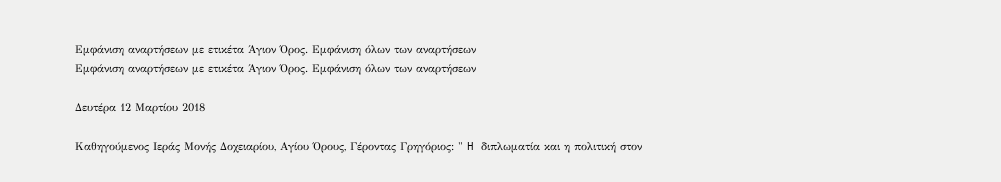Εμφάνιση αναρτήσεων με ετικέτα Άγιον Όρος. Εμφάνιση όλων των αναρτήσεων
Εμφάνιση αναρτήσεων με ετικέτα Άγιον Όρος. Εμφάνιση όλων των αναρτήσεων

Δευτέρα 12 Μαρτίου 2018

Καθηγούμενος Ιεράς Μονής Δοχειαρίου, Αγίου Όρους, Γέροντας Γρηγόριος: " H διπλωματία και η πολιτική στον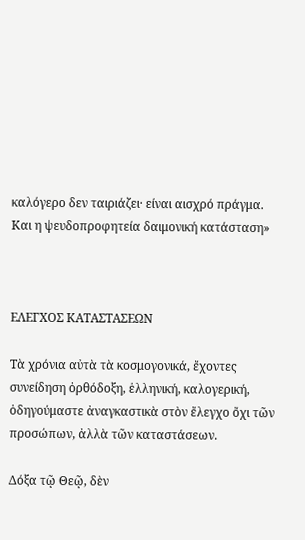καλόγερο δεν ταιριάζει· είναι αισχρό πράγμα. Και η ψευδοπροφητεία δαιμονική κατάσταση»



ΕΛΕΓΧΟΣ ΚΑΤΑΣΤΑΣΕΩΝ

Τὰ χρόνια αὐτὰ τὰ κοσμογονικά, ἔχοντες συνείδηση ὀρθόδοξη, ἑλληνική, καλογερική, ὁδηγούμαστε ἀναγκαστικὰ στὸν ἔλεγχο ὄχι τῶν προσώπων, ἀλλὰ τῶν καταστάσεων.

Δόξα τῷ Θεῷ, δὲν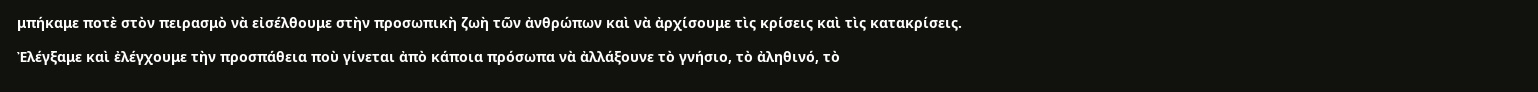μπήκαμε ποτὲ στὸν πειρασμὸ νὰ εἰσέλθουμε στὴν προσωπικὴ ζωὴ τῶν ἀνθρώπων καὶ νὰ ἀρχίσουμε τὶς κρίσεις καὶ τὶς κατακρίσεις.

Ἐλέγξαμε καὶ ἐλέγχουμε τὴν προσπάθεια ποὺ γίνεται ἀπὸ κάποια πρόσωπα νὰ ἀλλάξουνε τὸ γνήσιο, τὸ ἀληθινό, τὸ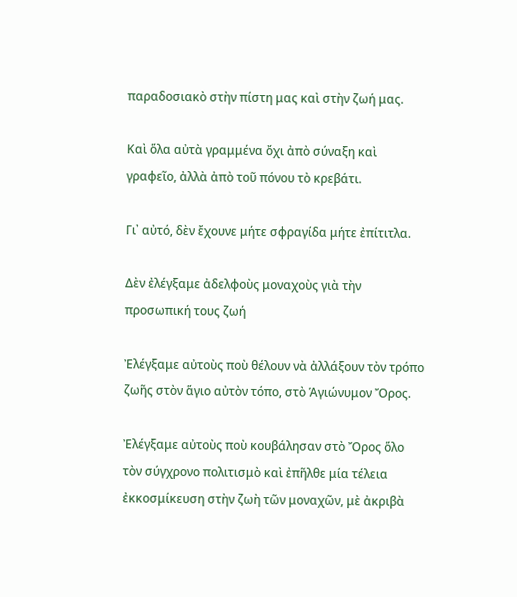παραδοσιακὸ στὴν πίστη μας καὶ στὴν ζωή μας.

Καὶ ὅλα αὐτὰ γραμμένα ὄχι ἀπὸ σύναξη καὶ γραφεῖο, ἀλλὰ ἀπὸ τοῦ πόνου τὸ κρεβάτι.

Γι᾽ αὐτό, δὲν ἔχουνε μήτε σφραγίδα μήτε ἐπίτιτλα.

Δὲν ἐλέγξαμε ἀδελφοὺς μοναχοὺς γιὰ τὴν προσωπική τους ζωή

Ἐλέγξαμε αὐτοὺς ποὺ θέλουν νὰ ἀλλάξουν τὸν τρόπο ζωῆς στὸν ἅγιο αὐτὸν τόπο, στὸ Ἁγιώνυμον Ὄρος.

Ἐλέγξαμε αὐτοὺς ποὺ κουβάλησαν στὸ Ὄρος ὅλο τὸν σύγχρονο πολιτισμὸ καὶ ἐπῆλθε μία τέλεια ἐκκοσμίκευση στὴν ζωὴ τῶν μοναχῶν, μὲ ἀκριβὰ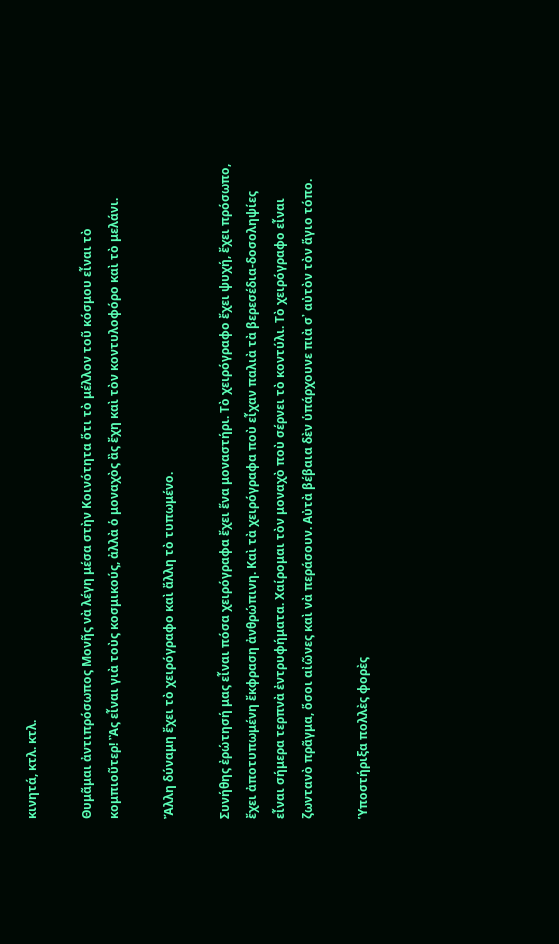κινητά, κτλ. κτλ.

Θυμᾶμαι ἀντιπρόσωπος Μονῆς νὰ λέγη μέσα στὴν Κοινότητα ὅτι τὸ μέλλον τοῦ κόσμου εἶναι τὸ κομπιοῦτερ! Ἂς εἶναι γιὰ τοὺς κοσμικούς, ἀλλὰ ὁ μοναχὸς ἂς ἔχη καὶ τὸν κοντυλοφόρο καὶ τὸ μελάνι.

Ἄλλη δύναμη ἔχει τὸ χειρόγραφο καὶ ἄλλη τὸ τυπωμένο.

Συνήθης ἐρώτησή μας εἶναι πόσα χειρόγραφα ἔχει ἕνα μοναστήρι. Τὸ χειρόγραφο ἔχει ψυχή, ἔχει πρόσωπο, ἔχει ἀποτυπωμένη ἔκφραση ἀνθρώπινη. Καὶ τὰ χειρόγραφα ποὺ εἶχαν παλιὰ τὰ βερεσέδια-δοσοληψίες εἶναι σήμερα τερπνὰ ἐντρυφήματα. Χαίρομαι τὸν μοναχὸ ποὺ σέρνει τὸ κοντύλι. Τὸ χειρόγραφο εἶναι ζωντανὸ πρᾶγμα, ὅσοι αἰῶνες καὶ νὰ περάσουν. Αὐτὰ βέβαια δὲν ὑπάρχουνε πιὰ σ᾽ αὐτὸν τὸν ἅγιο τόπο.

Ὑποστήριξα πολλὲς φορὲς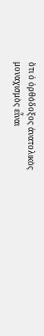ὅτι ὁ ὀρθόδοξος ἀνατολικὸς μοναχισμὸς εἶναι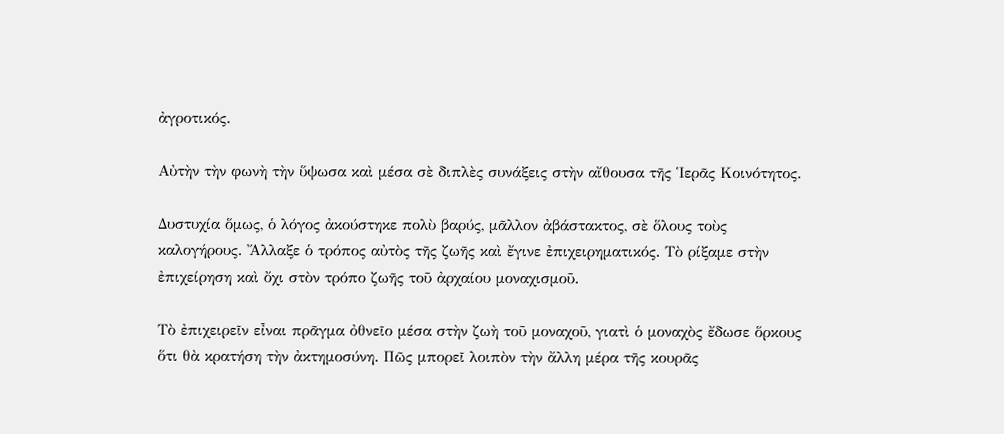ἀγροτικός.

Αὐτὴν τὴν φωνὴ τὴν ὕψωσα καὶ μέσα σὲ διπλὲς συνάξεις στὴν αἴθουσα τῆς Ἱερᾶς Κοινότητος.

Δυστυχία ὅμως, ὁ λόγος ἀκούστηκε πολὺ βαρύς, μᾶλλον ἀβάστακτος, σὲ ὅλους τοὺς καλογήρους. Ἄλλαξε ὁ τρόπος αὐτὸς τῆς ζωῆς καὶ ἔγινε ἐπιχειρηματικός. Τὸ ρίξαμε στὴν ἐπιχείρηση καὶ ὄχι στὸν τρόπο ζωῆς τοῦ ἀρχαίου μοναχισμοῦ.

Τὸ ἐπιχειρεῖν εἶναι πρᾶγμα ὀθνεῖο μέσα στὴν ζωὴ τοῦ μοναχοῦ, γιατὶ ὁ μοναχὸς ἔδωσε ὅρκους ὅτι θὰ κρατήση τὴν ἀκτημοσύνη. Πῶς μπορεῖ λοιπὸν τὴν ἄλλη μέρα τῆς κουρᾶς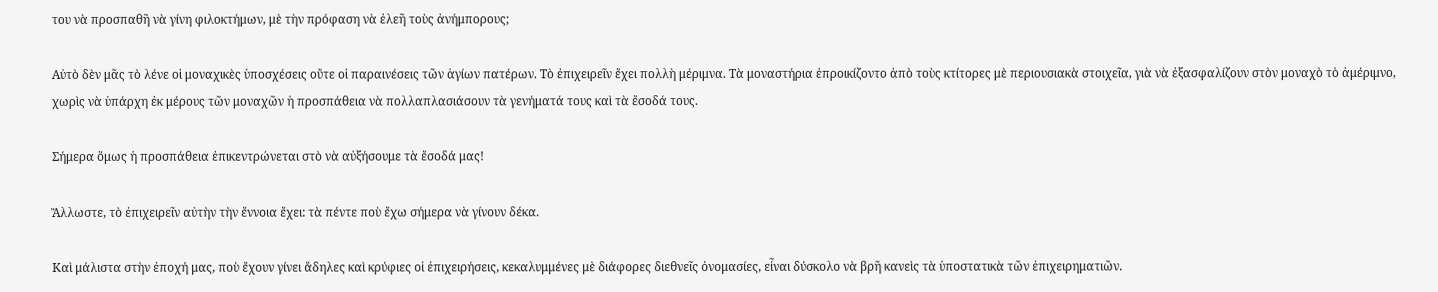του νὰ προσπαθῆ νὰ γίνη φιλοκτήμων, μὲ τὴν πρόφαση νὰ ἐλεῆ τοὺς ἀνήμπορους;

Αὐτὸ δὲν μᾶς τὸ λένε οἱ μοναχικὲς ὑποσχέσεις οὔτε οἱ παραινέσεις τῶν ἁγίων πατέρων. Τὸ ἐπιχειρεῖν ἔχει πολλὴ μέριμνα. Τὰ μοναστήρια ἐπροικίζοντο ἀπὸ τοὺς κτίτορες μὲ περιουσιακὰ στοιχεῖα, γιὰ νὰ ἐξασφαλίζουν στὸν μοναχὸ τὸ ἀμέριμνο, χωρὶς νὰ ὑπάρχη ἐκ μέρους τῶν μοναχῶν ἡ προσπάθεια νὰ πολλαπλασιάσουν τὰ γενήματά τους καὶ τὰ ἔσοδά τους.

Σήμερα ὅμως ἡ προσπάθεια ἐπικεντρώνεται στὸ νὰ αὐξήσουμε τὰ ἔσοδά μας!

Ἄλλωστε, τὸ ἐπιχειρεῖν αὐτὴν τὴν ἔννοια ἔχει: τὰ πέντε ποὺ ἔχω σήμερα νὰ γίνουν δέκα.

Καὶ μάλιστα στὴν ἐποχή μας, ποὺ ἔχουν γίνει ἄδηλες καὶ κρύφιες οἱ ἐπιχειρήσεις, κεκαλυμμένες μὲ διάφορες διεθνεῖς ὀνομασίες, εἶναι δύσκολο νὰ βρῆ κανεὶς τὰ ὑποστατικὰ τῶν ἐπιχειρηματιῶν.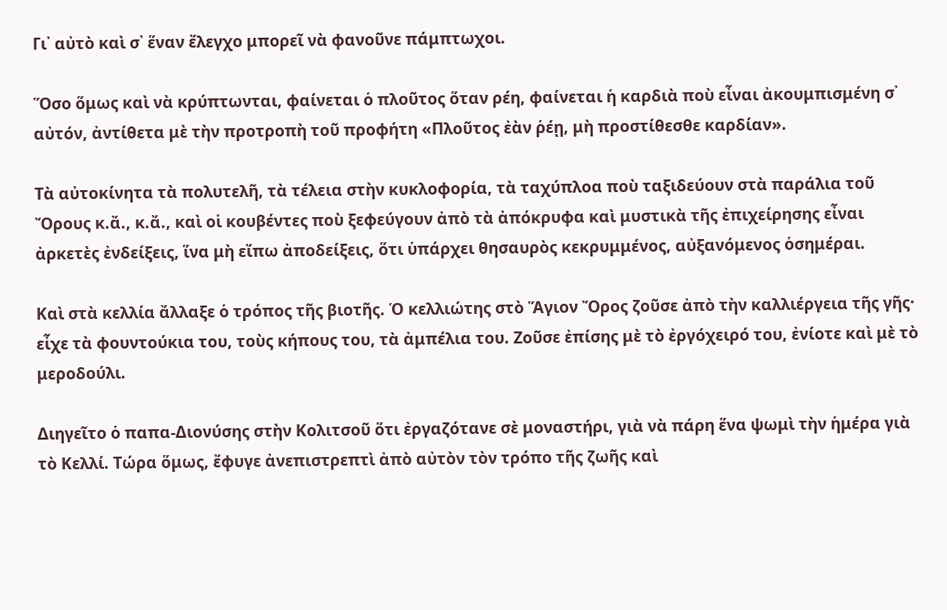Γι᾽ αὐτὸ καὶ σ᾽ ἕναν ἔλεγχο μπορεῖ νὰ φανοῦνε πάμπτωχοι.

Ὅσο ὅμως καὶ νὰ κρύπτωνται, φαίνεται ὁ πλοῦτος ὅταν ρέη, φαίνεται ἡ καρδιὰ ποὺ εἶναι ἀκουμπισμένη σ᾽ αὐτόν, ἀντίθετα μὲ τὴν προτροπὴ τοῦ προφήτη «Πλοῦτος ἐὰν ῥέῃ, μὴ προστίθεσθε καρδίαν».

Τὰ αὐτοκίνητα τὰ πολυτελῆ, τὰ τέλεια στὴν κυκλοφορία, τὰ ταχύπλοα ποὺ ταξιδεύουν στὰ παράλια τοῦ Ὄρους κ.ἄ., κ.ἄ., καὶ οἱ κουβέντες ποὺ ξεφεύγουν ἀπὸ τὰ ἀπόκρυφα καὶ μυστικὰ τῆς ἐπιχείρησης εἶναι ἀρκετὲς ἐνδείξεις, ἵνα μὴ εἴπω ἀποδείξεις, ὅτι ὑπάρχει θησαυρὸς κεκρυμμένος, αὐξανόμενος ὁσημέραι.

Καὶ στὰ κελλία ἄλλαξε ὁ τρόπος τῆς βιοτῆς. Ὁ κελλιώτης στὸ Ἅγιον Ὄρος ζοῦσε ἀπὸ τὴν καλλιέργεια τῆς γῆς· εἶχε τὰ φουντούκια του, τοὺς κήπους του, τὰ ἀμπέλια του. Ζοῦσε ἐπίσης μὲ τὸ ἐργόχειρό του, ἐνίοτε καὶ μὲ τὸ μεροδούλι.

Διηγεῖτο ὁ παπα-Διονύσης στὴν Κολιτσοῦ ὅτι ἐργαζότανε σὲ μοναστήρι, γιὰ νὰ πάρη ἕνα ψωμὶ τὴν ἡμέρα γιὰ τὸ Κελλί. Τώρα ὅμως, ἔφυγε ἀνεπιστρεπτὶ ἀπὸ αὐτὸν τὸν τρόπο τῆς ζωῆς καὶ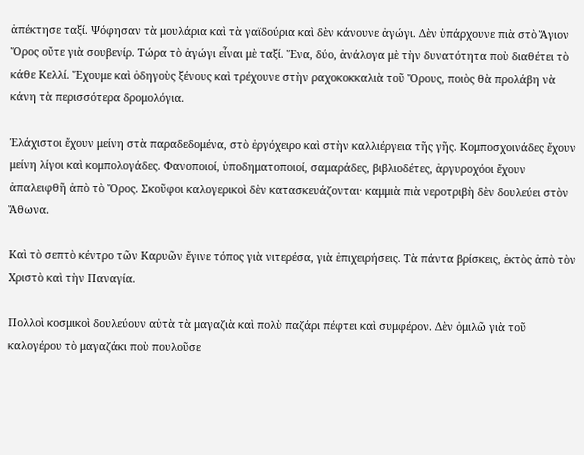ἀπέκτησε ταξί. Ψόφησαν τὰ μουλάρια καὶ τὰ γαϊδούρια καὶ δὲν κάνουνε ἀγώγι. Δὲν ὑπάρχουνε πιὰ στὸ Ἅγιον Ὄρος οὔτε γιὰ σουβενίρ. Τώρα τὸ ἀγώγι εἶναι μὲ ταξί. Ἕνα, δύο, ἀνάλογα μὲ τὴν δυνατότητα ποὺ διαθέτει τὸ κάθε Κελλί. Ἔχουμε καὶ ὁδηγοὺς ξένους καὶ τρέχουνε στὴν ραχοκοκκαλιὰ τοῦ Ὄρους, ποιὸς θὰ προλάβη νὰ κάνη τὰ περισσότερα δρομολόγια.

Ἐλάχιστοι ἔχουν μείνη στὰ παραδεδομένα, στὸ ἐργόχειρο καὶ στὴν καλλιέργεια τῆς γῆς. Κομποσχοινάδες ἔχουν μείνη λίγοι καὶ κομπολογάδες. Φανοποιοί, ὑποδηματοποιοί, σαμαράδες, βιβλιοδέτες, ἀργυροχόοι ἔχουν ἀπαλειφθῆ ἀπὸ τὸ Ὄρος. Σκοῦφοι καλογερικοὶ δὲν κατασκευάζονται· καμμιὰ πιὰ νεροτριβὴ δὲν δουλεύει στὸν Ἄθωνα.

Καὶ τὸ σεπτὸ κέντρο τῶν Καρυῶν ἔγινε τόπος γιὰ νιτερέσα, γιὰ ἐπιχειρήσεις. Τὰ πάντα βρίσκεις, ἐκτὸς ἀπὸ τὸν Χριστὸ καὶ τὴν Παναγία.

Πολλοὶ κοσμικοὶ δουλεύουν αὐτὰ τὰ μαγαζιὰ καὶ πολὺ παζάρι πέφτει καὶ συμφέρον. Δὲν ὁμιλῶ γιὰ τοῦ καλογέρου τὸ μαγαζάκι ποὺ πουλοῦσε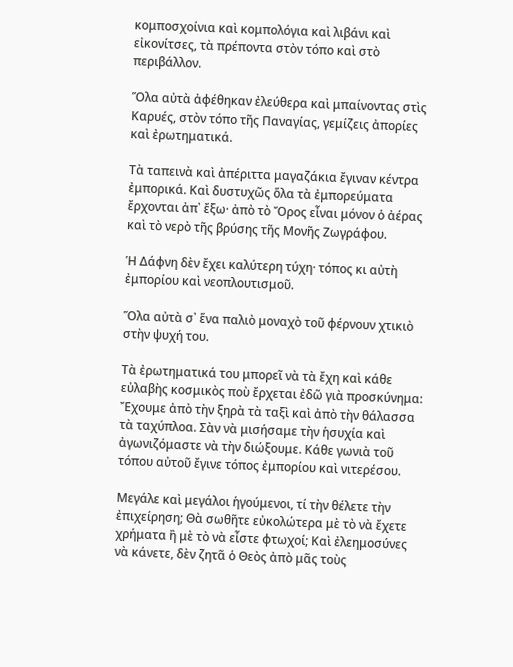κομποσχοίνια καὶ κομπολόγια καὶ λιβάνι καὶ εἰκονίτσες, τὰ πρέποντα στὸν τόπο καὶ στὸ περιβάλλον.

Ὅλα αὐτὰ ἀφέθηκαν ἐλεύθερα καὶ μπαίνοντας στὶς Καρυές, στὸν τόπο τῆς Παναγίας, γεμίζεις ἀπορίες καὶ ἐρωτηματικά.

Τὰ ταπεινὰ καὶ ἀπέριττα μαγαζάκια ἔγιναν κέντρα ἐμπορικά. Καὶ δυστυχῶς ὅλα τὰ ἐμπορεύματα ἔρχονται ἀπ᾽ ἔξω· ἀπὸ τὸ Ὄρος εἶναι μόνον ὁ ἀέρας καὶ τὸ νερὸ τῆς βρύσης τῆς Μονῆς Ζωγράφου.

Ἡ Δάφνη δὲν ἔχει καλύτερη τύχη· τόπος κι αὐτὴ ἐμπορίου καὶ νεοπλουτισμοῦ.

Ὅλα αὐτὰ σ᾽ ἕνα παλιὸ μοναχὸ τοῦ φέρνουν χτικιὸ στὴν ψυχή του.

Τὰ ἐρωτηματικά του μπορεῖ νὰ τὰ ἔχη καὶ κάθε εὐλαβὴς κοσμικὸς ποὺ ἔρχεται ἐδῶ γιὰ προσκύνημα: Ἔχουμε ἀπὸ τὴν ξηρὰ τὰ ταξὶ καὶ ἀπὸ τὴν θάλασσα τὰ ταχύπλοα. Σὰν νὰ μισήσαμε τὴν ἡσυχία καὶ ἀγωνιζόμαστε νὰ τὴν διώξουμε. Κάθε γωνιὰ τοῦ τόπου αὐτοῦ ἔγινε τόπος ἐμπορίου καὶ νιτερέσου.

Μεγάλε καὶ μεγάλοι ἡγούμενοι, τί τὴν θέλετε τὴν ἐπιχείρηση; Θὰ σωθῆτε εὐκολώτερα μὲ τὸ νὰ ἔχετε χρήματα ἢ μὲ τὸ νὰ εἶστε φτωχοί; Καὶ ἐλεημοσύνες νὰ κάνετε, δὲν ζητᾶ ὁ Θεὸς ἀπὸ μᾶς τοὺς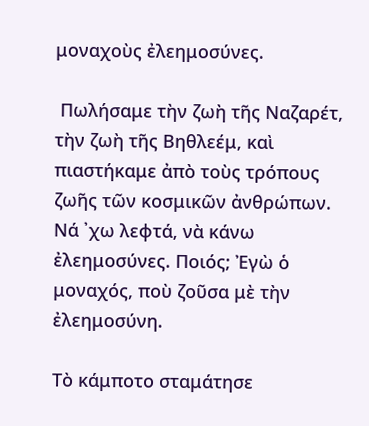μοναχοὺς ἐλεημοσύνες.

 Πωλήσαμε τὴν ζωὴ τῆς Ναζαρέτ, τὴν ζωὴ τῆς Βηθλεέμ, καὶ πιαστήκαμε ἀπὸ τοὺς τρόπους ζωῆς τῶν κοσμικῶν ἀνθρώπων. Νά ᾽χω λεφτά, νὰ κάνω ἐλεημοσύνες. Ποιός; Ἐγὼ ὁ μοναχός, ποὺ ζοῦσα μὲ τὴν ἐλεημοσύνη.

Τὸ κάμποτο σταμάτησε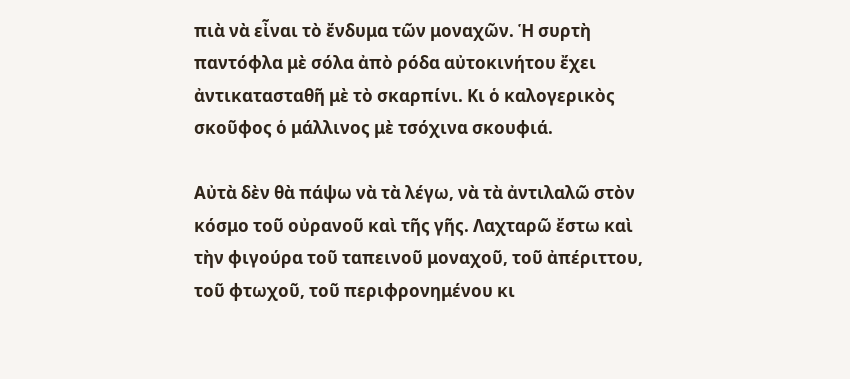πιὰ νὰ εἶναι τὸ ἔνδυμα τῶν μοναχῶν. Ἡ συρτὴ παντόφλα μὲ σόλα ἀπὸ ρόδα αὐτοκινήτου ἔχει ἀντικατασταθῆ μὲ τὸ σκαρπίνι. Κι ὁ καλογερικὸς σκοῦφος ὁ μάλλινος μὲ τσόχινα σκουφιά.

Αὐτὰ δὲν θὰ πάψω νὰ τὰ λέγω, νὰ τὰ ἀντιλαλῶ στὸν κόσμο τοῦ οὐρανοῦ καὶ τῆς γῆς. Λαχταρῶ ἔστω καὶ τὴν φιγούρα τοῦ ταπεινοῦ μοναχοῦ, τοῦ ἀπέριττου, τοῦ φτωχοῦ, τοῦ περιφρονημένου κι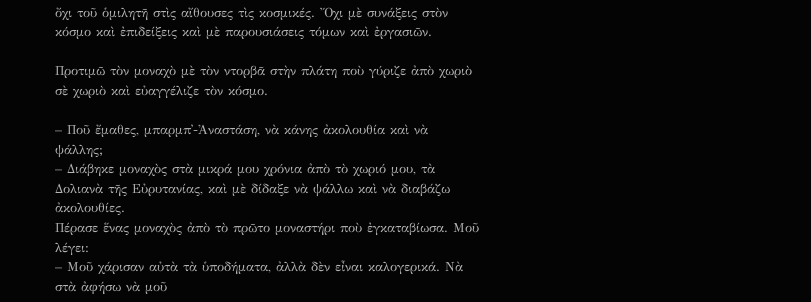ὄχι τοῦ ὁμιλητῆ στὶς αἴθουσες τὶς κοσμικές. Ὄχι μὲ συνάξεις στὸν κόσμο καὶ ἐπιδείξεις καὶ μὲ παρουσιάσεις τόμων καὶ ἐργασιῶν.

Προτιμῶ τὸν μοναχὸ μὲ τὸν ντορβᾶ στὴν πλάτη ποὺ γύριζε ἀπὸ χωριὸ σὲ χωριὸ καὶ εὐαγγέλιζε τὸν κόσμο.

– Ποῦ ἔμαθες, μπαρμπ᾽-Ἀναστάση, νὰ κάνης ἀκολουθία καὶ νὰ ψάλλης;
– Διάβηκε μοναχὸς στὰ μικρά μου χρόνια ἀπὸ τὸ χωριό μου, τὰ Δολιανὰ τῆς Εὐρυτανίας, καὶ μὲ δίδαξε νὰ ψάλλω καὶ νὰ διαβάζω ἀκολουθίες.
Πέρασε ἕνας μοναχὸς ἀπὸ τὸ πρῶτο μοναστήρι ποὺ ἐγκαταβίωσα. Μοῦ λέγει:
– Μοῦ χάρισαν αὐτὰ τὰ ὑποδήματα, ἀλλὰ δὲν εἶναι καλογερικά. Νὰ στὰ ἀφήσω νὰ μοῦ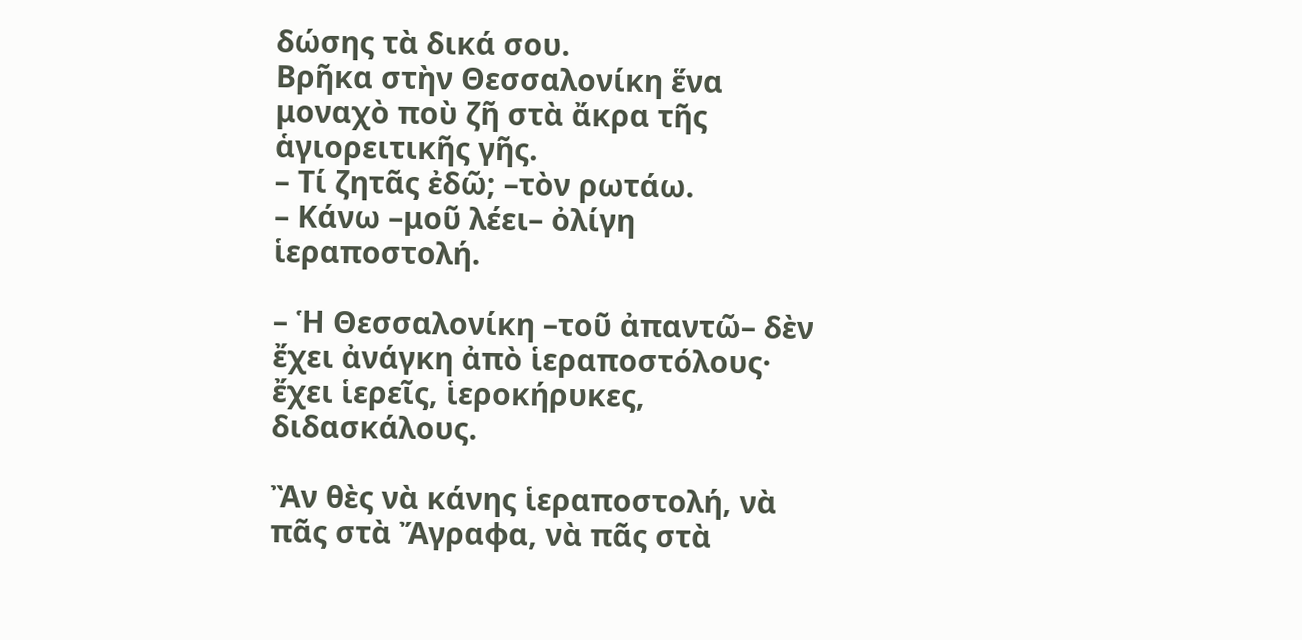δώσης τὰ δικά σου.
Βρῆκα στὴν Θεσσαλονίκη ἕνα μοναχὸ ποὺ ζῆ στὰ ἄκρα τῆς ἁγιορειτικῆς γῆς.
– Τί ζητᾶς ἐδῶ; –τὸν ρωτάω.
– Κάνω –μοῦ λέει– ὀλίγη ἱεραποστολή.

– Ἡ Θεσσαλονίκη –τοῦ ἀπαντῶ– δὲν ἔχει ἀνάγκη ἀπὸ ἱεραποστόλους· ἔχει ἱερεῖς, ἱεροκήρυκες, διδασκάλους.

Ἂν θὲς νὰ κάνης ἱεραποστολή, νὰ πᾶς στὰ Ἄγραφα, νὰ πᾶς στὰ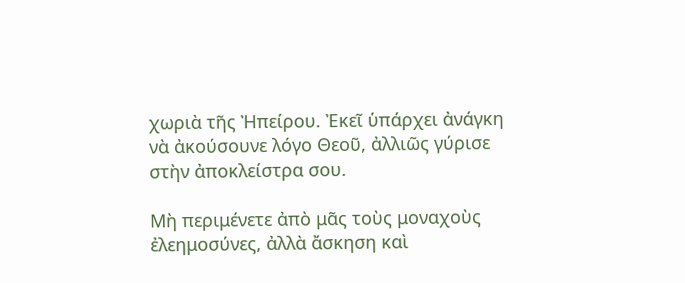χωριὰ τῆς Ἠπείρου. Ἐκεῖ ὑπάρχει ἀνάγκη νὰ ἀκούσουνε λόγο Θεοῦ, ἀλλιῶς γύρισε στὴν ἀποκλείστρα σου.

Μὴ περιμένετε ἀπὸ μᾶς τοὺς μοναχοὺς ἐλεημοσύνες, ἀλλὰ ἄσκηση καὶ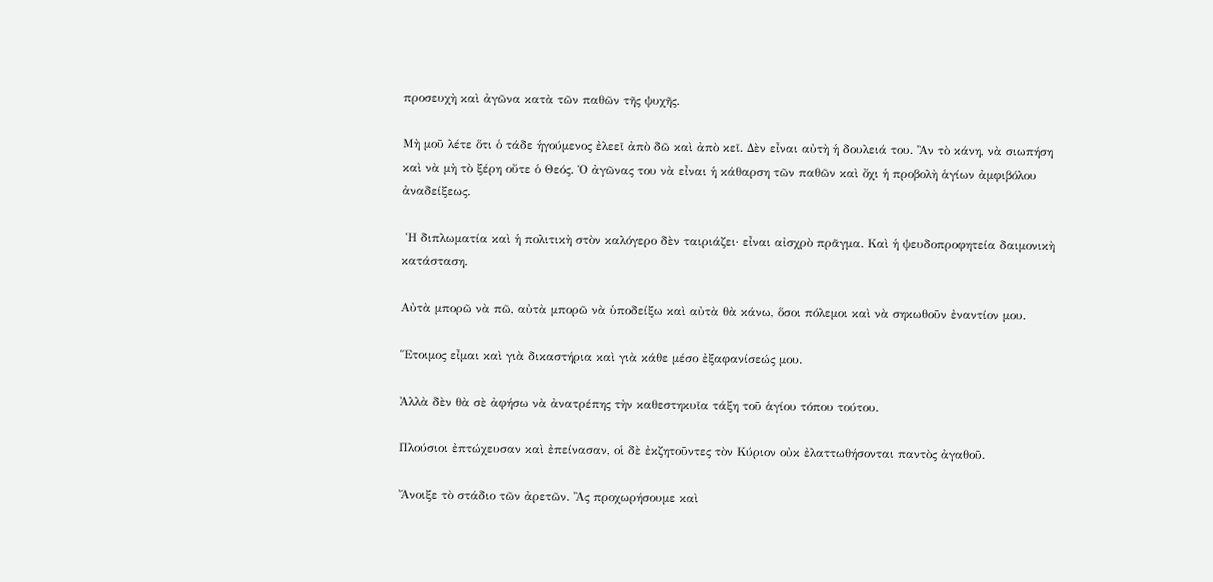προσευχὴ καὶ ἀγῶνα κατὰ τῶν παθῶν τῆς ψυχῆς.

Μὴ μοῦ λέτε ὅτι ὁ τάδε ἡγούμενος ἐλεεῖ ἀπὸ δῶ καὶ ἀπὸ κεῖ. Δὲν εἶναι αὐτὴ ἡ δουλειά του. Ἂν τὸ κάνη, νὰ σιωπήση καὶ νὰ μὴ τὸ ξέρη οὔτε ὁ Θεός. Ὁ ἀγῶνας του νὰ εἶναι ἡ κάθαρση τῶν παθῶν καὶ ὄχι ἡ προβολὴ ἁγίων ἀμφιβόλου ἀναδείξεως.

 Ἡ διπλωματία καὶ ἡ πολιτικὴ στὸν καλόγερο δὲν ταιριάζει· εἶναι αἰσχρὸ πρᾶγμα. Καὶ ἡ ψευδοπροφητεία δαιμονικὴ κατάσταση.

Αὐτὰ μπορῶ νὰ πῶ, αὐτὰ μπορῶ νὰ ὑποδείξω καὶ αὐτὰ θὰ κάνω, ὅσοι πόλεμοι καὶ νὰ σηκωθοῦν ἐναντίον μου.

Ἕτοιμος εἶμαι καὶ γιὰ δικαστήρια καὶ γιὰ κάθε μέσο ἐξαφανίσεώς μου.

Ἀλλὰ δὲν θὰ σὲ ἀφήσω νὰ ἀνατρέπης τὴν καθεστηκυῖα τάξη τοῦ ἁγίου τόπου τούτου.

Πλούσιοι ἐπτώχευσαν καὶ ἐπείνασαν, οἱ δὲ ἐκζητοῦντες τὸν Κύριον οὐκ ἐλαττωθήσονται παντὸς ἀγαθοῦ.

Ἄνοιξε τὸ στάδιο τῶν ἀρετῶν. Ἂς προχωρήσουμε καὶ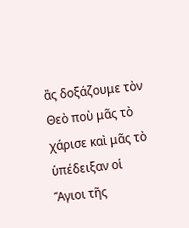ἂς δοξάζουμε τὸν Θεὸ ποὺ μᾶς τὸ χάρισε καὶ μᾶς τὸ ὑπέδειξαν οἱ Ἅγιοι τῆς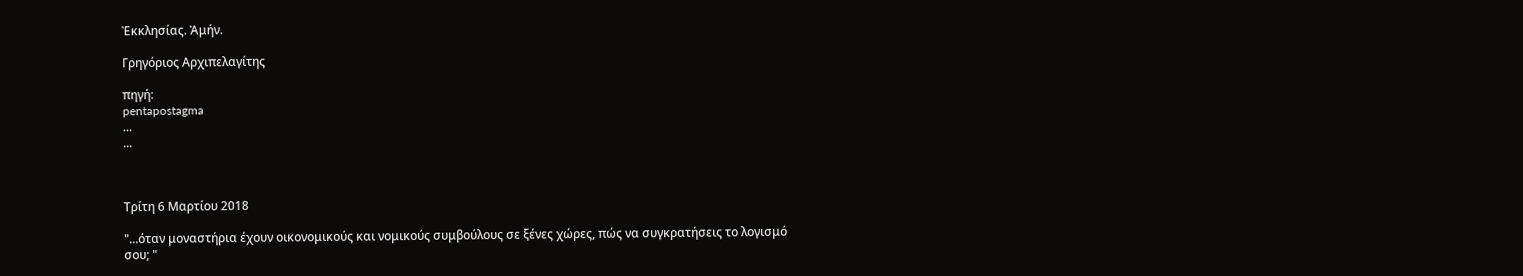Ἐκκλησίας. Ἀμήν.

Γρηγόριος Αρχιπελαγίτης

πηγή:
pentapostagma
...
...



Τρίτη 6 Μαρτίου 2018

"...όταν μοναστήρια έχουν οικονομικούς και νομικούς συμβούλους σε ξένες χώρες, πώς να συγκρατήσεις το λογισμό σου; "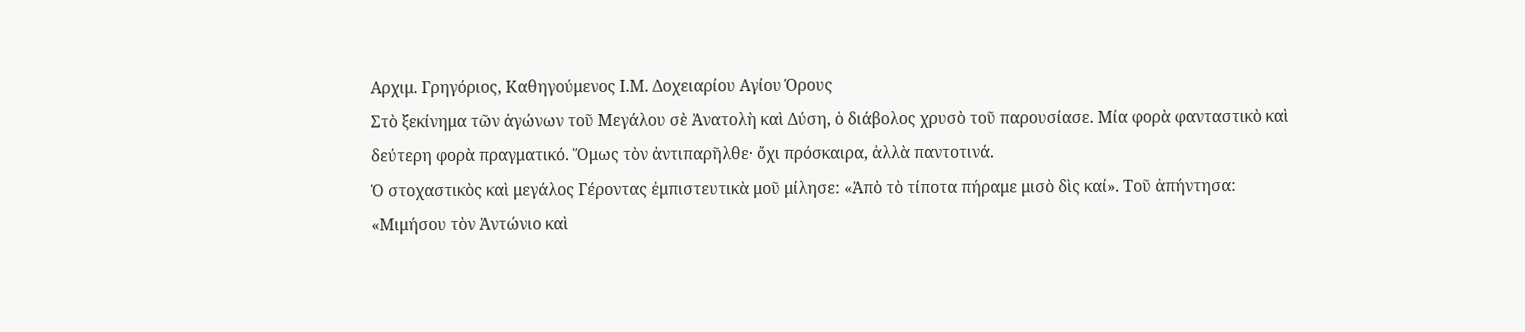Αρχιμ. Γρηγόριος, Καθηγούμενος Ι.Μ. Δοχειαρίου Αγίου Όρους
Στὸ ξεκίνημα τῶν ἀγώνων τοῦ Μεγάλου σὲ Ἀνατολὴ καὶ Δύση, ὁ διάβολος χρυσὸ τοῦ παρουσίασε. Μία φορὰ φανταστικὸ καὶ δεύτερη φορὰ πραγματικό. Ὅμως τὸν ἀντιπαρῆλθε· ὄχι πρόσκαιρα, ἀλλὰ παντοτινά.
Ὁ στοχαστικὸς καὶ μεγάλος Γέροντας ἐμπιστευτικὰ μοῦ μίλησε: «Ἀπὸ τὸ τίποτα πήραμε μισὸ δὶς καί». Τοῦ ἀπήντησα: «Μιμήσου τὸν Ἀντώνιο καὶ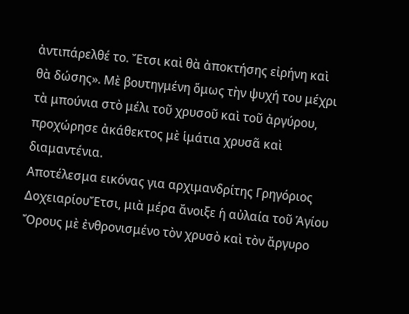ἀντιπάρελθέ το. Ἔτσι καὶ θὰ ἀποκτήσης εἰρήνη καὶ θὰ δώσης». Μὲ βουτηγμένη ὅμως τὴν ψυχή του μέχρι τὰ μπούνια στὸ μέλι τοῦ χρυσοῦ καὶ τοῦ ἀργύρου, προχώρησε ἀκάθεκτος μὲ ἱμάτια χρυσᾶ καὶ διαμαντένια.
Αποτέλεσμα εικόνας για αρχιμανδρίτης Γρηγόριος ΔοχειαρίουἜτσι, μιὰ μέρα ἄνοιξε ἡ αὐλαία τοῦ Ἁγίου Ὄρους μὲ ἐνθρονισμένο τὸν χρυσὸ καὶ τὸν ἄργυρο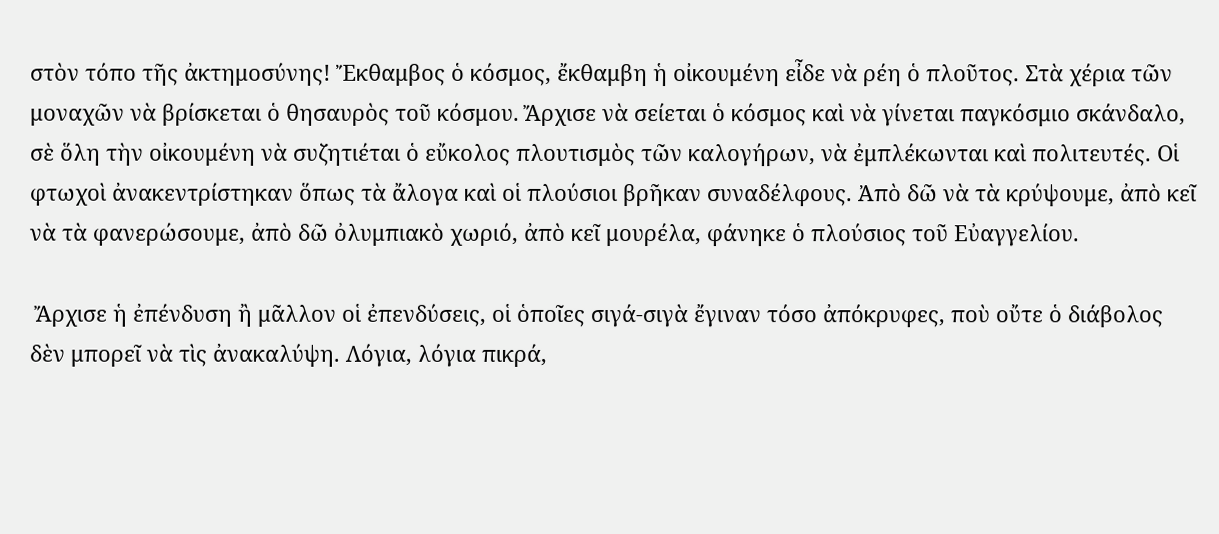στὸν τόπο τῆς ἀκτημοσύνης! Ἔκθαμβος ὁ κόσμος, ἔκθαμβη ἡ οἰκουμένη εἶδε νὰ ρέη ὁ πλοῦτος. Στὰ χέρια τῶν μοναχῶν νὰ βρίσκεται ὁ θησαυρὸς τοῦ κόσμου. Ἄρχισε νὰ σείεται ὁ κόσμος καὶ νὰ γίνεται παγκόσμιο σκάνδαλο, σὲ ὅλη τὴν οἰκουμένη νὰ συζητιέται ὁ εὔκολος πλουτισμὸς τῶν καλογήρων, νὰ ἐμπλέκωνται καὶ πολιτευτές. Οἱ φτωχοὶ ἀνακεντρίστηκαν ὅπως τὰ ἄλογα καὶ οἱ πλούσιοι βρῆκαν συναδέλφους. Ἀπὸ δῶ νὰ τὰ κρύψουμε, ἀπὸ κεῖ νὰ τὰ φανερώσουμε, ἀπὸ δῶ ὀλυμπιακὸ χωριό, ἀπὸ κεῖ μουρέλα, φάνηκε ὁ πλούσιος τοῦ Εὐαγγελίου.

 Ἄρχισε ἡ ἐπένδυση ἢ μᾶλλον οἱ ἐπενδύσεις, οἱ ὁποῖες σιγά-σιγὰ ἔγιναν τόσο ἀπόκρυφες, ποὺ οὔτε ὁ διάβολος δὲν μπορεῖ νὰ τὶς ἀνακαλύψη. Λόγια, λόγια πικρά,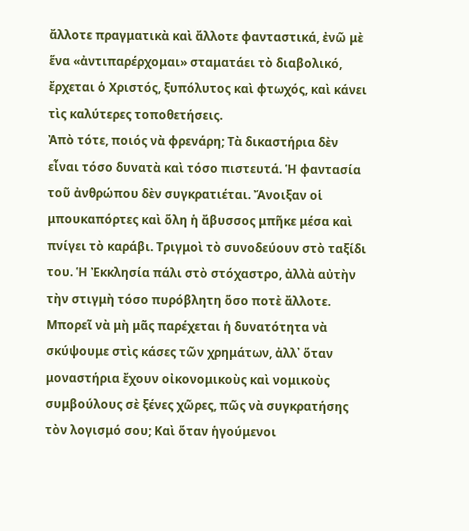ἄλλοτε πραγματικὰ καὶ ἄλλοτε φανταστικά, ἐνῶ μὲ ἕνα «ἀντιπαρέρχομαι» σταματάει τὸ διαβολικό, ἔρχεται ὁ Χριστός, ξυπόλυτος καὶ φτωχός, καὶ κάνει τὶς καλύτερες τοποθετήσεις.
Ἀπὸ τότε, ποιός νὰ φρενάρη; Τὰ δικαστήρια δὲν εἶναι τόσο δυνατὰ καὶ τόσο πιστευτά. Ἡ φαντασία τοῦ ἀνθρώπου δὲν συγκρατιέται. Ἄνοιξαν οἱ μπουκαπόρτες καὶ ὅλη ἡ ἄβυσσος μπῆκε μέσα καὶ πνίγει τὸ καράβι. Τριγμοὶ τὸ συνοδεύουν στὸ ταξίδι του. Ἡ Ἐκκλησία πάλι στὸ στόχαστρο, ἀλλὰ αὐτὴν τὴν στιγμὴ τόσο πυρόβλητη ὅσο ποτὲ ἄλλοτε.
Μπορεῖ νὰ μὴ μᾶς παρέχεται ἡ δυνατότητα νὰ σκύψουμε στὶς κάσες τῶν χρημάτων, ἀλλ᾽ ὅταν μοναστήρια ἔχουν οἰκονομικοὺς καὶ νομικοὺς συμβούλους σὲ ξένες χῶρες, πῶς νὰ συγκρατήσης τὸν λογισμό σου; Καὶ ὅταν ἡγούμενοι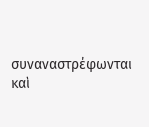συναναστρέφωνται καὶ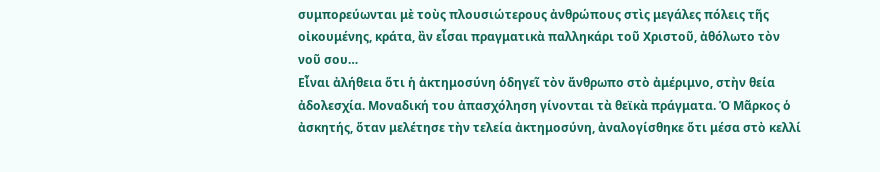συμπορεύωνται μὲ τοὺς πλουσιώτερους ἀνθρώπους στὶς μεγάλες πόλεις τῆς οἰκουμένης, κράτα, ἂν εἶσαι πραγματικὰ παλληκάρι τοῦ Χριστοῦ, ἀθόλωτο τὸν νοῦ σου…
Εἶναι ἀλήθεια ὅτι ἡ ἀκτημοσύνη ὁδηγεῖ τὸν ἄνθρωπο στὸ ἀμέριμνο, στὴν θεία ἀδολεσχία. Μοναδική του ἀπασχόληση γίνονται τὰ θεϊκὰ πράγματα. Ὁ Μᾶρκος ὁ ἀσκητής, ὅταν μελέτησε τὴν τελεία ἀκτημοσύνη, ἀναλογίσθηκε ὅτι μέσα στὸ κελλί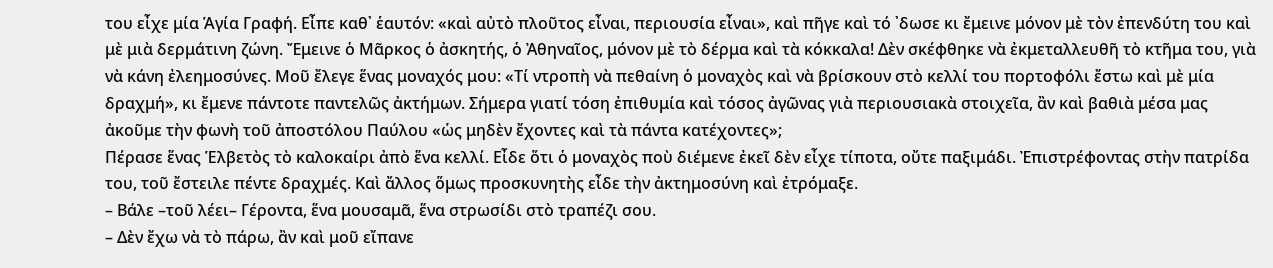του εἶχε μία Ἁγία Γραφή. Εἶπε καθ᾽ ἑαυτόν: «καὶ αὐτὸ πλοῦτος εἶναι, περιουσία εἶναι», καὶ πῆγε καὶ τό ᾽δωσε κι ἔμεινε μόνον μὲ τὸν ἐπενδύτη του καὶ μὲ μιὰ δερμάτινη ζώνη. Ἔμεινε ὁ Μᾶρκος ὁ ἀσκητής, ὁ Ἀθηναῖος, μόνον μὲ τὸ δέρμα καὶ τὰ κόκκαλα! Δὲν σκέφθηκε νὰ ἐκμεταλλευθῆ τὸ κτῆμα του, γιὰ νὰ κάνη ἐλεημοσύνες. Μοῦ ἔλεγε ἕνας μοναχός μου: «Τί ντροπὴ νὰ πεθαίνη ὁ μοναχὸς καὶ νὰ βρίσκουν στὸ κελλί του πορτοφόλι ἔστω καὶ μὲ μία δραχμή», κι ἔμενε πάντοτε παντελῶς ἀκτήμων. Σήμερα γιατί τόση ἐπιθυμία καὶ τόσος ἀγῶνας γιὰ περιουσιακὰ στοιχεῖα, ἂν καὶ βαθιὰ μέσα μας ἀκοῦμε τὴν φωνὴ τοῦ ἀποστόλου Παύλου «ὡς μηδὲν ἔχοντες καὶ τὰ πάντα κατέχοντες»;
Πέρασε ἕνας Ἑλβετὸς τὸ καλοκαίρι ἀπὸ ἕνα κελλί. Εἶδε ὅτι ὁ μοναχὸς ποὺ διέμενε ἐκεῖ δὲν εἶχε τίποτα, οὔτε παξιμάδι. Ἐπιστρέφοντας στὴν πατρίδα του, τοῦ ἔστειλε πέντε δραχμές. Καὶ ἄλλος ὅμως προσκυνητὴς εἶδε τὴν ἀκτημοσύνη καὶ ἐτρόμαξε.
– Βάλε –τοῦ λέει– Γέροντα, ἕνα μουσαμᾶ, ἕνα στρωσίδι στὸ τραπέζι σου.
– Δὲν ἔχω νὰ τὸ πάρω, ἂν καὶ μοῦ εἴπανε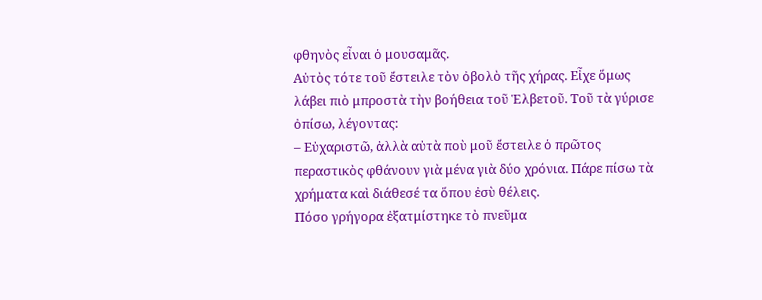φθηνὸς εἶναι ὁ μουσαμᾶς.
Αὐτὸς τότε τοῦ ἔστειλε τὸν ὀβολὸ τῆς χήρας. Εἶχε ὅμως λάβει πιὸ μπροστὰ τὴν βοήθεια τοῦ Ἑλβετοῦ. Τοῦ τὰ γύρισε ὀπίσω, λέγοντας:
– Εὐχαριστῶ, ἀλλὰ αὐτὰ ποὺ μοῦ ἔστειλε ὁ πρῶτος περαστικὸς φθάνουν γιὰ μένα γιὰ δύο χρόνια. Πάρε πίσω τὰ χρήματα καὶ διάθεσέ τα ὅπου ἐσὺ θέλεις.
Πόσο γρήγορα ἐξατμίστηκε τὸ πνεῦμα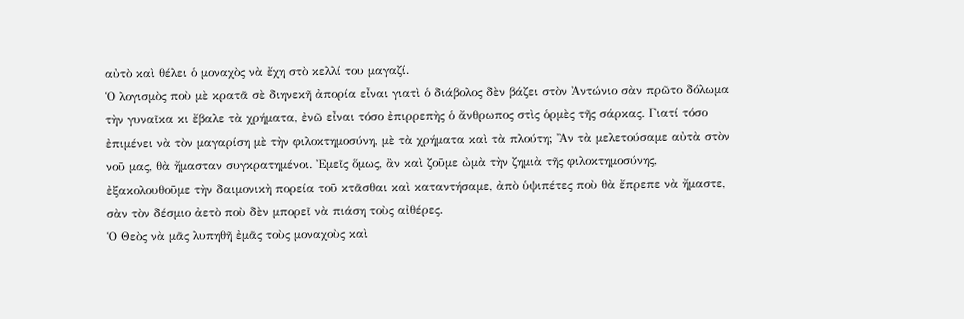αὐτὸ καὶ θέλει ὁ μοναχὸς νὰ ἔχη στὸ κελλί του μαγαζί.
Ὁ λογισμὸς ποὺ μὲ κρατᾶ σὲ διηνεκῆ ἀπορία εἶναι γιατὶ ὁ διάβολος δὲν βάζει στὸν Ἀντώνιο σὰν πρῶτο δόλωμα τὴν γυναῖκα κι ἔβαλε τὰ χρήματα, ἐνῶ εἶναι τόσο ἐπιρρεπὴς ὁ ἄνθρωπος στὶς ὁρμὲς τῆς σάρκας. Γιατί τόσο ἐπιμένει νὰ τὸν μαγαρίση μὲ τὴν φιλοκτημοσύνη, μὲ τὰ χρήματα καὶ τὰ πλούτη; Ἂν τὰ μελετούσαμε αὐτὰ στὸν νοῦ μας, θὰ ἤμασταν συγκρατημένοι. Ἐμεῖς ὅμως, ἂν καὶ ζοῦμε ὠμὰ τὴν ζημιὰ τῆς φιλοκτημοσύνης, ἐξακολουθοῦμε τὴν δαιμονικὴ πορεία τοῦ κτᾶσθαι καὶ καταντήσαμε, ἀπὸ ὑψιπέτες ποὺ θὰ ἔπρεπε νὰ ἤμαστε, σὰν τὸν δέσμιο ἀετὸ ποὺ δὲν μπορεῖ νὰ πιάση τοὺς αἰθέρες.
Ὁ Θεὸς νὰ μᾶς λυπηθῆ ἐμᾶς τοὺς μοναχοὺς καὶ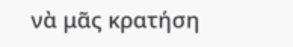νὰ μᾶς κρατήση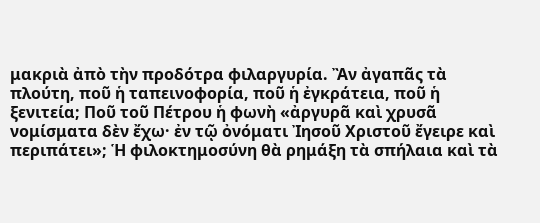μακριὰ ἀπὸ τὴν προδότρα φιλαργυρία. Ἂν ἀγαπᾶς τὰ πλούτη, ποῦ ἡ ταπεινοφορία, ποῦ ἡ ἐγκράτεια, ποῦ ἡ ξενιτεία; Ποῦ τοῦ Πέτρου ἡ φωνὴ «ἀργυρᾶ καὶ χρυσᾶ νομίσματα δὲν ἔχω· ἐν τῷ ὀνόματι Ἰησοῦ Χριστοῦ ἔγειρε καὶ περιπάτει»; Ἡ φιλοκτημοσύνη θὰ ρημάξη τὰ σπήλαια καὶ τὰ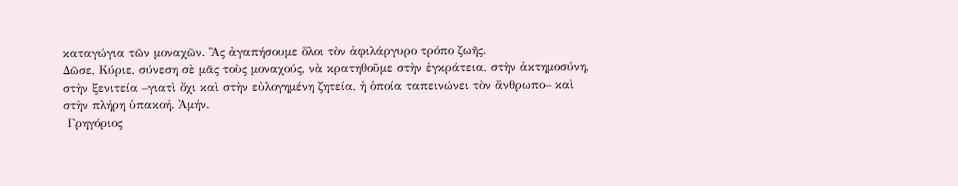καταγώγια τῶν μοναχῶν. Ἂς ἀγαπήσουμε ὅλοι τὸν ἀφιλάργυρο τρόπο ζωῆς.
Δῶσε, Κύριε, σύνεση σὲ μᾶς τοὺς μοναχούς, νὰ κρατηθοῦμε στὴν ἐγκράτεια, στὴν ἀκτημοσύνη, στὴν ξενιτεία –γιατὶ ὄχι καὶ στὴν εὐλογημένη ζητεία, ἡ ὁποία ταπεινώνει τὸν ἄνθρωπο– καὶ στὴν πλήρη ὑπακοή. Ἀμήν.
 Γρηγόριος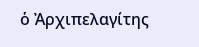ὁ Ἀρχιπελαγίτης